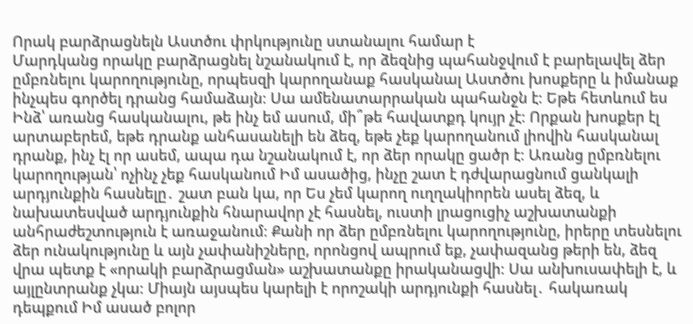Որակ բարձրացնելն Աստծու փրկությունը ստանալու համար է
Մարդկանց որակը բարձրացնել նշանակում է, որ ձեզնից պահանջվում է բարելավել ձեր ըմբռնելու կարողությունը, որպեսզի կարողանաք հասկանալ Աստծու խոսքերը և իմանաք ինչպես գործել դրանց համաձայն։ Սա ամենատարրական պահանջն է։ Եթե հետևում ես Ինձ՝ առանց հասկանալու, թե ինչ եմ ասում, մի՞թե հավատքդ կույր չէ։ Որքան խոսքեր էլ արտաբերեմ, եթե դրանք անհասանելի են ձեզ, եթե չեք կարողանում լիովին հասկանալ դրանք, ինչ էլ որ ասեմ, ապա դա նշանակում է, որ ձեր որակը ցածր է։ Առանց ըմբռնելու կարողության՝ ոչինչ չեք հասկանում Իմ ասածից, ինչը շատ է դժվարացնում ցանկալի արդյունքին հասնելը․ շատ բան կա, որ Ես չեմ կարող ուղղակիորեն ասել ձեզ, և նախատեսված արդյունքին հնարավոր չէ հասնել, ուստի լրացուցիչ աշխատանքի անհրաժեշտություն է առաջանում։ Քանի որ ձեր ըմբռնելու կարողությունը, իրերը տեսնելու ձեր ունակությունը և այն չափանիշները, որոնցով ապրում եք, չափազանց թերի են, ձեզ վրա պետք է «որակի բարձրացման» աշխատանքը իրականացվի։ Սա անխուսափելի է, և այլընտրանք չկա։ Միայն այսպես կարելի է որոշակի արդյունքի հասնել․ հակառակ դեպքում Իմ ասած բոլոր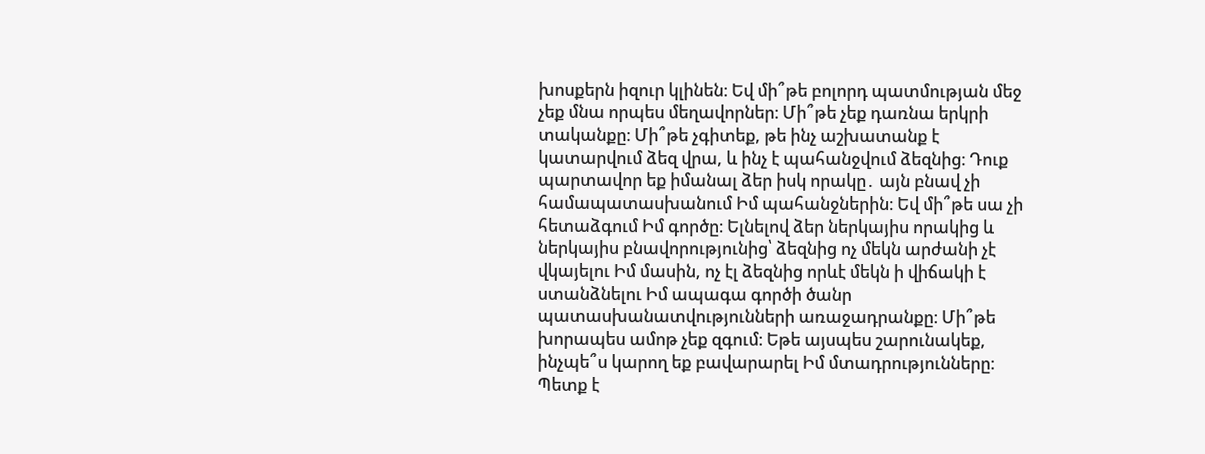խոսքերն իզուր կլինեն։ Եվ մի՞թե բոլորդ պատմության մեջ չեք մնա որպես մեղավորներ։ Մի՞թե չեք դառնա երկրի տականքը։ Մի՞թե չգիտեք, թե ինչ աշխատանք է կատարվում ձեզ վրա, և ինչ է պահանջվում ձեզնից։ Դուք պարտավոր եք իմանալ ձեր իսկ որակը․ այն բնավ չի համապատասխանում Իմ պահանջներին։ Եվ մի՞թե սա չի հետաձգում Իմ գործը։ Ելնելով ձեր ներկայիս որակից և ներկայիս բնավորությունից՝ ձեզնից ոչ մեկն արժանի չէ վկայելու Իմ մասին, ոչ էլ ձեզնից որևէ մեկն ի վիճակի է ստանձնելու Իմ ապագա գործի ծանր պատասխանատվությունների առաջադրանքը։ Մի՞թե խորապես ամոթ չեք զգում։ Եթե այսպես շարունակեք, ինչպե՞ս կարող եք բավարարել Իմ մտադրությունները։ Պետք է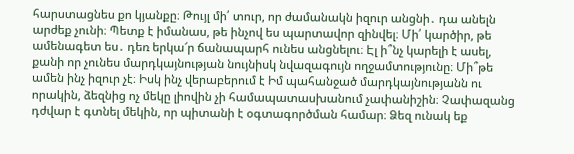հարստացնես քո կյանքը։ Թույլ մի՛ տուր, որ ժամանակն իզուր անցնի․ դա անելն արժեք չունի։ Պետք է իմանաս, թե ինչով ես պարտավոր զինվել։ Մի՛ կարծիր, թե ամենագետ ես․ դեռ երկա՜ր ճանապարհ ունես անցնելու։ Էլ ի՞նչ կարելի է ասել, քանի որ չունես մարդկայնության նույնիսկ նվազագույն ողջամտությունը։ Մի՞թե ամեն ինչ իզուր չէ։ Իսկ ինչ վերաբերում է Իմ պահանջած մարդկայնությանն ու որակին, ձեզնից ոչ մեկը լիովին չի համապատասխանում չափանիշին։ Չափազանց դժվար է գտնել մեկին, որ պիտանի է օգտագործման համար։ Ձեզ ունակ եք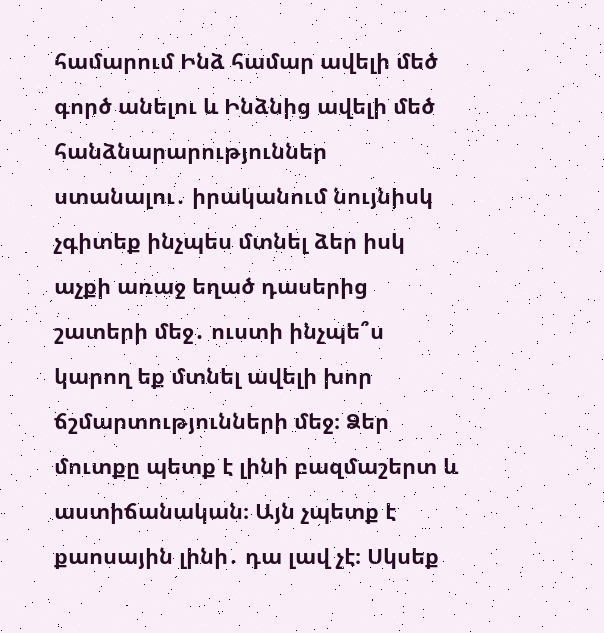համարում Ինձ համար ավելի մեծ գործ անելու և Ինձնից ավելի մեծ հանձնարարություններ ստանալու․ իրականում նույնիսկ չգիտեք ինչպես մտնել ձեր իսկ աչքի առաջ եղած դասերից շատերի մեջ․ ուստի ինչպե՞ս կարող եք մտնել ավելի խոր ճշմարտությունների մեջ։ Ձեր մուտքը պետք է լինի բազմաշերտ և աստիճանական։ Այն չպետք է քաոսային լինի․ դա լավ չէ։ Սկսեք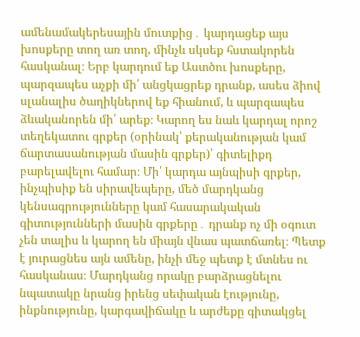ամենամակերեսային մուտքից․ կարդացեք այս խոսքերը տող առ տող, մինչև սկսեք հստակորեն հասկանալ։ Երբ կարդում եք Աստծու խոսքերը, պարզապես աչքի մի՛ անցկացրեք դրանք, ասես ձիով սլանալիս ծաղիկներով եք հիանում, և պարզապես ձևականորեն մի՛ արեք։ Կարող ես նաև կարդալ որոշ տեղեկատու գրքեր (օրինակ՝ քերականության կամ ճարտասանության մասին գրքեր)՝ գիտելիքդ բարելավելու համար։ Մի՛ կարդա այնպիսի գրքեր, ինչպիսիք են սիրավեպերը, մեծ մարդկանց կենսագրությունները կամ հասարակական գիտությունների մասին գրքերը․ դրանք ոչ մի օգուտ չեն տալիս և կարող են միայն վնաս պատճառել։ Պետք է յուրացնես այն ամենը, ինչի մեջ պետք է մտնես ու հասկանաս։ Մարդկանց որակը բարձրացնելու նպատակը նրանց իրենց սեփական էությունը, ինքնությունը, կարգավիճակը և արժեքը գիտակցել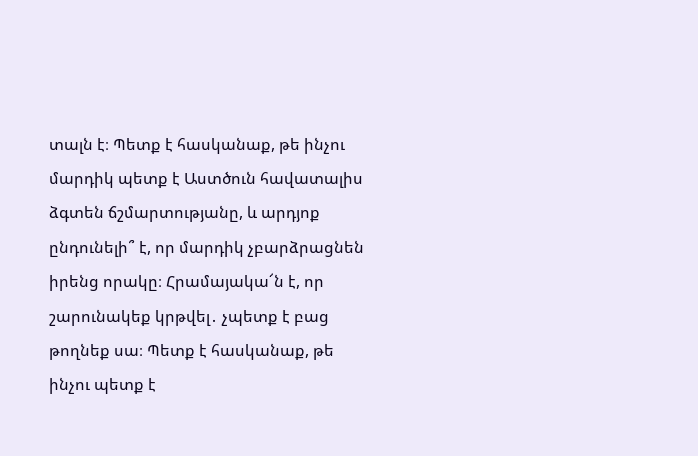տալն է։ Պետք է հասկանաք, թե ինչու մարդիկ պետք է Աստծուն հավատալիս ձգտեն ճշմարտությանը, և արդյոք ընդունելի՞ է, որ մարդիկ չբարձրացնեն իրենց որակը։ Հրամայակա՜ն է, որ շարունակեք կրթվել․ չպետք է բաց թողնեք սա։ Պետք է հասկանաք, թե ինչու պետք է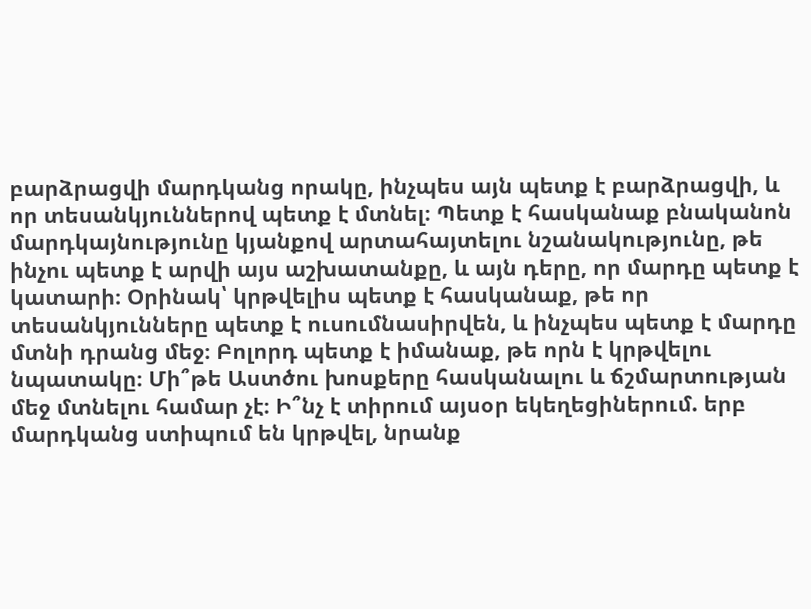բարձրացվի մարդկանց որակը, ինչպես այն պետք է բարձրացվի, և որ տեսանկյուններով պետք է մտնել։ Պետք է հասկանաք բնականոն մարդկայնությունը կյանքով արտահայտելու նշանակությունը, թե ինչու պետք է արվի այս աշխատանքը, և այն դերը, որ մարդը պետք է կատարի։ Օրինակ՝ կրթվելիս պետք է հասկանաք, թե որ տեսանկյունները պետք է ուսումնասիրվեն, և ինչպես պետք է մարդը մտնի դրանց մեջ։ Բոլորդ պետք է իմանաք, թե որն է կրթվելու նպատակը։ Մի՞թե Աստծու խոսքերը հասկանալու և ճշմարտության մեջ մտնելու համար չէ։ Ի՞նչ է տիրում այսօր եկեղեցիներում. երբ մարդկանց ստիպում են կրթվել, նրանք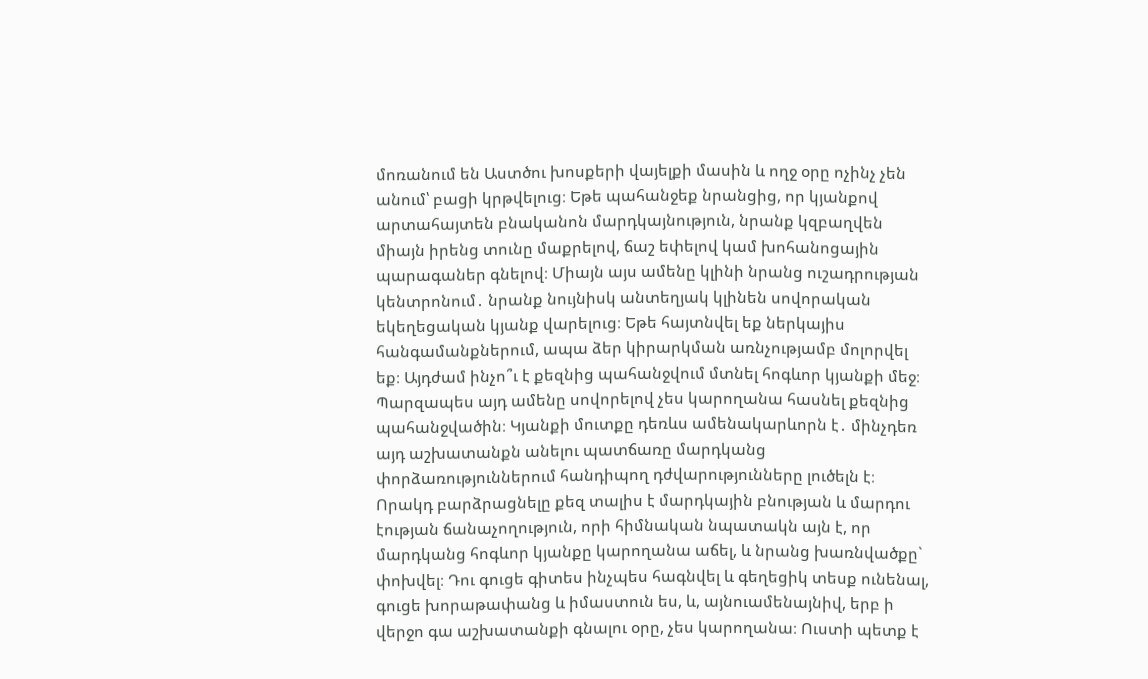մոռանում են Աստծու խոսքերի վայելքի մասին և ողջ օրը ոչինչ չեն անում՝ բացի կրթվելուց։ Եթե պահանջեք նրանցից, որ կյանքով արտահայտեն բնականոն մարդկայնություն, նրանք կզբաղվեն միայն իրենց տունը մաքրելով, ճաշ եփելով կամ խոհանոցային պարագաներ գնելով։ Միայն այս ամենը կլինի նրանց ուշադրության կենտրոնում․ նրանք նույնիսկ անտեղյակ կլինեն սովորական եկեղեցական կյանք վարելուց։ Եթե հայտնվել եք ներկայիս հանգամանքներում, ապա ձեր կիրարկման առնչությամբ մոլորվել եք։ Այդժամ ինչո՞ւ է քեզնից պահանջվում մտնել հոգևոր կյանքի մեջ։ Պարզապես այդ ամենը սովորելով չես կարողանա հասնել քեզնից պահանջվածին։ Կյանքի մուտքը դեռևս ամենակարևորն է․ մինչդեռ այդ աշխատանքն անելու պատճառը մարդկանց փորձառություններում հանդիպող դժվարությունները լուծելն է։ Որակդ բարձրացնելը քեզ տալիս է մարդկային բնության և մարդու էության ճանաչողություն, որի հիմնական նպատակն այն է, որ մարդկանց հոգևոր կյանքը կարողանա աճել, և նրանց խառնվածքը` փոխվել։ Դու գուցե գիտես ինչպես հագնվել և գեղեցիկ տեսք ունենալ, գուցե խորաթափանց և իմաստուն ես, և, այնուամենայնիվ, երբ ի վերջո գա աշխատանքի գնալու օրը, չես կարողանա։ Ուստի պետք է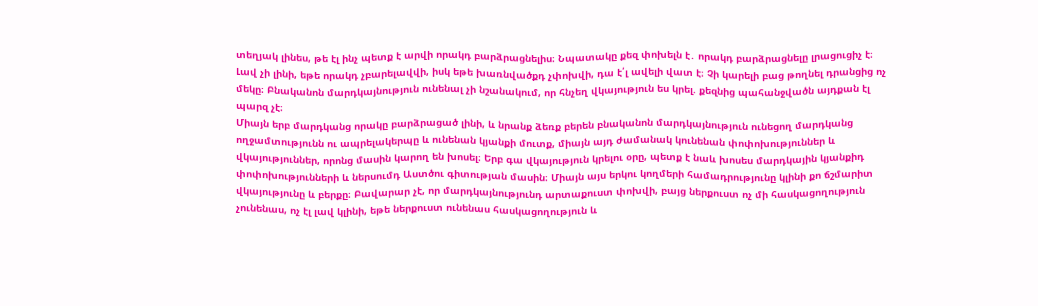տեղյակ լինես, թե էլ ինչ պետք է արվի որակդ բարձրացնելիս։ Նպատակը քեզ փոխելն է․ որակդ բարձրացնելը լրացուցիչ է։ Լավ չի լինի, եթե որակդ չբարելավվի, իսկ եթե խառնվածքդ չփոխվի, դա է՛լ ավելի վատ է։ Չի կարելի բաց թողնել դրանցից ոչ մեկը։ Բնականոն մարդկայնություն ունենալ չի նշանակում, որ հնչեղ վկայություն ես կրել. քեզնից պահանջվածն այդքան էլ պարզ չէ։
Միայն երբ մարդկանց որակը բարձրացած լինի, և նրանք ձեռք բերեն բնականոն մարդկայնություն ունեցող մարդկանց ողջամտությունն ու ապրելակերպը և ունենան կյանքի մուտք, միայն այդ ժամանակ կունենան փոփոխություններ և վկայություններ, որոնց մասին կարող են խոսել։ Երբ գա վկայություն կրելու օրը, պետք է նաև խոսես մարդկային կյանքիդ փոփոխությունների և ներսումդ Աստծու գիտության մասին։ Միայն այս երկու կողմերի համադրությունը կլինի քո ճշմարիտ վկայությունը և բերքը։ Բավարար չէ, որ մարդկայնությունդ արտաքուստ փոխվի, բայց ներքուստ ոչ մի հասկացողություն չունենաս, ոչ էլ լավ կլինի, եթե ներքուստ ունենաս հասկացողություն և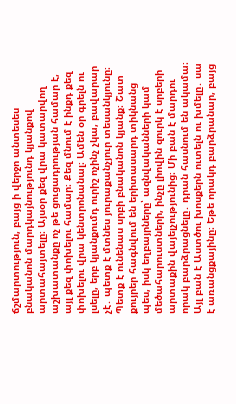ճշմարտություն, բայց ի վերջո անտեսես բնականոն մարդկայնությունդ կյանքով արտահայտելը։ Այսօր քեզ վրա կատարվող աշխատանքը ոչ թե ցուցադրության համար է, այլ քեզ փոխելու համար։ Քեզ մնում է ինքդ քեզ փոխելու վրա կենտրոնանալ։ Ամեն օր գրելն ու լսելը, երբ կյանքումդ ուրիշ ոչինչ չկա, բավարար չէ․ պետք է մտնես յուրաքանչյուր տեսանկյունը։ Պետք է ունենաս սրբի բնականոն կյանք։ Շատ քույրեր հագնվում են երիտասարդ տիկնանց պես, իսկ եղբայրները՝ ազնվականների կամ մեծահարուստների, ինչը լիովին զուրկ է սրբերի արտաքին վայելչությունից։ Մի բան է մարդու որակ բարձրացնելը․ դրան հասնում են ակամա։ Այլ բան է Աստծու խոսքերն ուտելն ու խմելը․ սա է առանցքայինը։ Եթե որակդ բարձրանար, բայց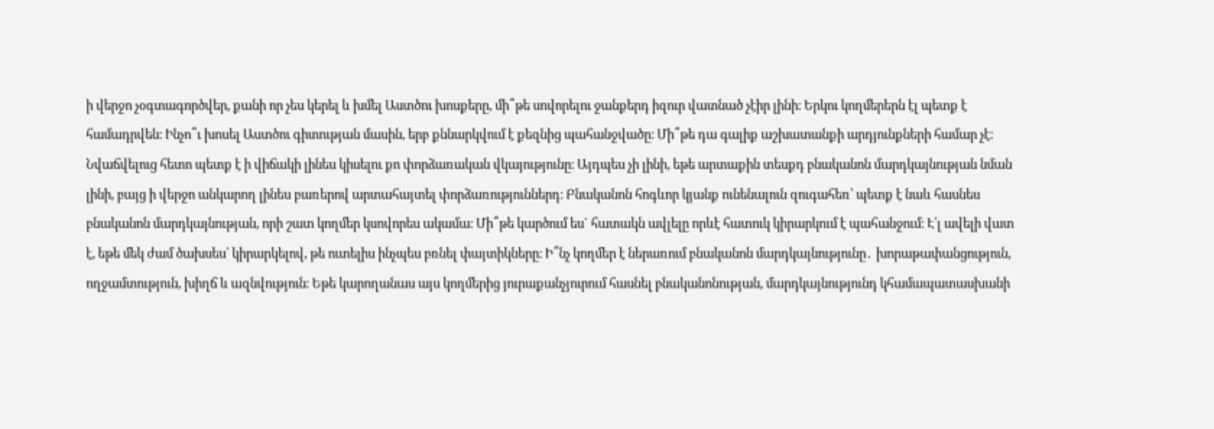ի վերջո չօգտագործվեր, քանի որ չես կերել և խմել Աստծու խոսքերը, մի՞թե սովորելու ջանքերդ իզուր վատնած չէիր լինի։ Երկու կողմերերն էլ պետք է համադրվեն։ Ինչո՞ւ խոսել Աստծու գիտության մասին, երբ քննարկվում է քեզնից պահանջվածը։ Մի՞թե դա գալիք աշխատանքի արդյունքների համար չէ։ Նվաճվելուց հետո պետք է ի վիճակի լինես կիսելու քո փորձառական վկայությունը։ Այդպես չի լինի, եթե արտաքին տեսքդ բնականոն մարդկայնության նման լինի, բայց ի վերջո անկարող լինես բառերով արտահայտել փորձառություններդ։ Բնականոն հոգևոր կյանք ունենալուն զուգահեռ՝ պետք է նաև հասնես բնականոն մարդկայնության, որի շատ կողմեր կսովորես ակամա։ Մի՞թե կարծում ես` հատակն ավլելը որևէ հատուկ կիրարկում է պահանջում։ Է՛լ ավելի վատ է, եթե մեկ ժամ ծախսես՝ կիրարկելով, թե ուտելիս ինչպես բռնել փայտիկները։ Ի՞նչ կողմեր է ներառում բնականոն մարդկայնությունը․ խորաթափանցություն, ողջամտություն, խիղճ և ազնվություն։ Եթե կարողանաս այս կողմերից յուրաքանչյուրում հասնել բնականոնության, մարդկայնությունդ կհամապատասխանի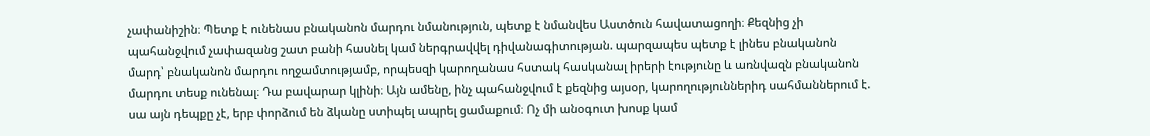չափանիշին։ Պետք է ունենաս բնականոն մարդու նմանություն, պետք է նմանվես Աստծուն հավատացողի։ Քեզնից չի պահանջվում չափազանց շատ բանի հասնել կամ ներգրավվել դիվանագիտության. պարզապես պետք է լինես բնականոն մարդ՝ բնականոն մարդու ողջամտությամբ, որպեսզի կարողանաս հստակ հասկանալ իրերի էությունը և առնվազն բնականոն մարդու տեսք ունենալ։ Դա բավարար կլինի։ Այն ամենը, ինչ պահանջվում է քեզնից այսօր, կարողություններիդ սահմաններում է. սա այն դեպքը չէ, երբ փորձում են ձկանը ստիպել ապրել ցամաքում։ Ոչ մի անօգուտ խոսք կամ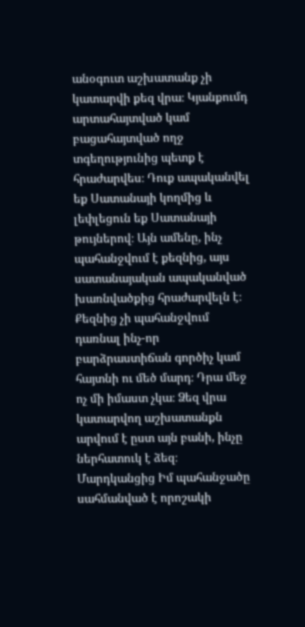անօգուտ աշխատանք չի կատարվի քեզ վրա։ Կյանքումդ արտահայտված կամ բացահայտված ողջ տգեղությունից պետք է հրաժարվես։ Դուք ապականվել եք Սատանայի կողմից և լեփլեցուն եք Սատանայի թույներով։ Այն ամենը, ինչ պահանջվում է քեզնից, այս սատանայական ապականված խառնվածքից հրաժարվելն է։ Քեզնից չի պահանջվում դառնալ ինչ-որ բարձրաստիճան գործիչ կամ հայտնի ու մեծ մարդ։ Դրա մեջ ոչ մի իմաստ չկա։ Ձեզ վրա կատարվող աշխատանքն արվում է ըստ այն բանի, ինչը ներհատուկ է ձեզ։ Մարդկանցից Իմ պահանջածը սահմանված է որոշակի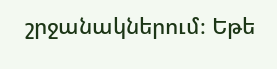շրջանակներում։ Եթե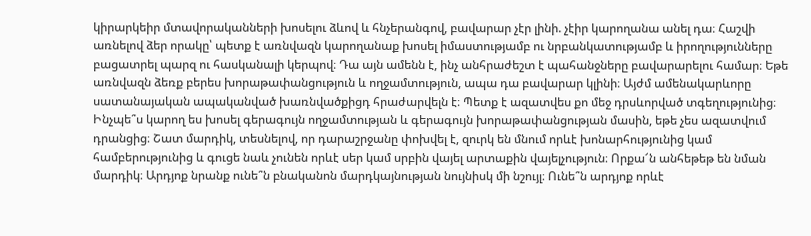կիրարկեիր մտավորականների խոսելու ձևով և հնչերանգով, բավարար չէր լինի. չէիր կարողանա անել դա։ Հաշվի առնելով ձեր որակը՝ պետք է առնվազն կարողանաք խոսել իմաստությամբ ու նրբանկատությամբ և իրողությունները բացատրել պարզ ու հասկանալի կերպով։ Դա այն ամենն է, ինչ անհրաժեշտ է պահանջները բավարարելու համար։ Եթե առնվազն ձեռք բերես խորաթափանցություն և ողջամտություն, ապա դա բավարար կլինի։ Այժմ ամենակարևորը սատանայական ապականված խառնվածքիցդ հրաժարվելն է։ Պետք է ազատվես քո մեջ դրսևորված տգեղությունից։ Ինչպե՞ս կարող ես խոսել գերագույն ողջամտության և գերագույն խորաթափանցության մասին, եթե չես ազատվում դրանցից։ Շատ մարդիկ, տեսնելով, որ դարաշրջանը փոխվել է, զուրկ են մնում որևէ խոնարհությունից կամ համբերությունից և գուցե նաև չունեն որևէ սեր կամ սրբին վայել արտաքին վայելչություն։ Որքա՜ն անհեթեթ են նման մարդիկ։ Արդյոք նրանք ունե՞ն բնականոն մարդկայնության նույնիսկ մի նշույլ։ Ունե՞ն արդյոք որևէ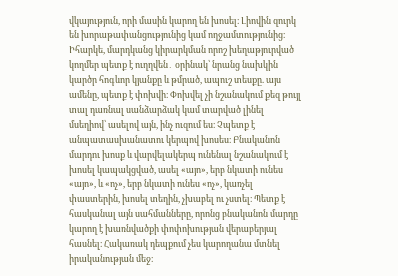վկայություն, որի մասին կարող են խոսել։ Լիովին զուրկ են խորաթափանցությունից կամ ողջամտությունից։ Իհարկե, մարդկանց կիրարկման որոշ խեղաթյուրված կողմեր պետք է ուղղվեն․ օրինակ՝ նրանց նախկին կարծր հոգևոր կյանքը և թմրած, ապուշ տեսքը. այս ամենը, պետք է փոխվի։ Փոխվել չի նշանակում քեզ թույլ տալ դառնալ սանձարձակ կամ տարված լինել մսեղիով՝ ասելով այն, ինչ ուզում ես։ Չպետք է անպատասխանատու կերպով խոսես։ Բնականոն մարդու խոսք և վարվելակերպ ունենալ նշանակում է խոսել կապակցված, ասել «այո», երբ նկատի ունես «այո», և «ոչ», երբ նկատի ունես «ոչ», կառչել փաստերին, խոսել տեղին, չխաբել ու չստել։ Պետք է հասկանալ այն սահմանները, որոնց բնականոն մարդը կարող է խառնվածքի փոփոխության վերաբերյալ հասնել։ Հակառակ դեպքում չես կարողանա մտնել իրականության մեջ։